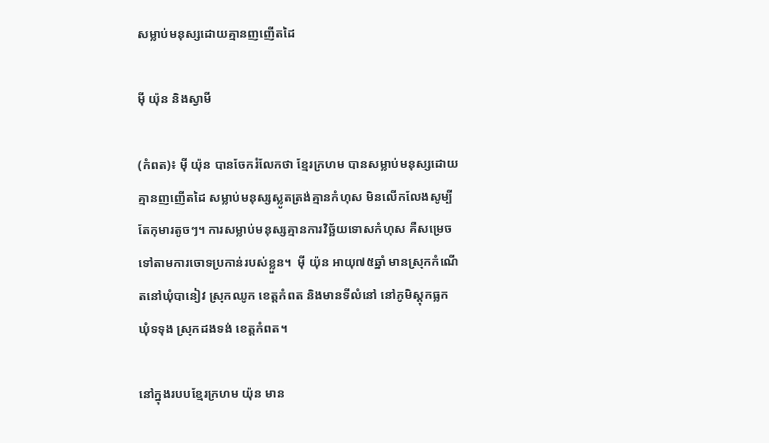សម្លាប់មនុស្សដោយគ្មានញញើតដៃ

ម៉ី យ៉ុន និងស្វាមី

(កំពត)៖ ម៉ី យ៉ុន បានចែករំលែកថា ខ្មែរក្រហម បានសម្លាប់មនុស្សដោយគ្មានញញើតដៃ សម្លាប់មនុស្សស្លូតត្រង់គ្មានកំហុស មិនលើកលែងសូម្បីតែកុមារតូចៗ។ ការសម្លាប់មនុស្សគ្មានការវិច្ឆ័យទោសកំហុស គឺសម្រេចទៅតាមការចោទប្រកាន់របស់ខ្លួន។  ម៉ី យ៉ុន អាយុ៧៥ឆ្នាំ មានស្រុកកំណើតនៅឃុំបានៀវ ស្រុកឈូក ខេត្តកំពត និងមានទីលំនៅ នៅភូមិស្ដុកធ្លក ឃុំទទុង ស្រុកដងទង់ ខេត្តកំពត។

នៅក្នុងរបបខ្មែរក្រហម យ៉ុន មាន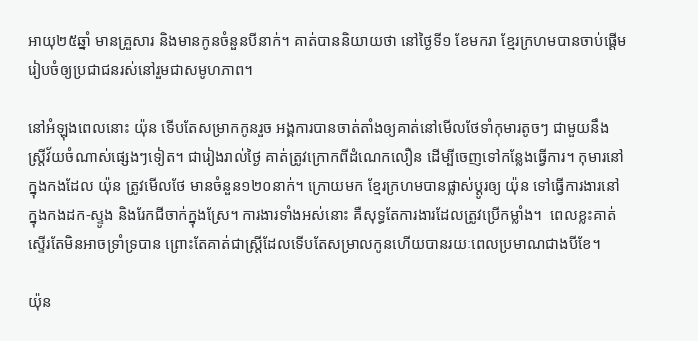អាយុ២៥ឆ្នាំ មានគ្រួសារ និងមានកូនចំនួនបីនាក់។ គាត់បាននិយាយថា នៅថ្ងៃទី១ ខែមករា ខ្មែរក្រហមបានចាប់ផ្ដើមរៀបចំឲ្យប្រជាជនរស់នៅរួមជាសមូហភាព។

នៅអំឡុងពេលនោះ យ៉ុន ទើបតែសម្រាកកូនរួច អង្គការបានចាត់តាំងឲ្យគាត់នៅមើលថែទាំកុមារតូចៗ ជាមួយនឹងស្រ្តីវ័យចំណាស់ផ្សេងៗទៀត។ ជារៀងរាល់ថ្ងៃ គាត់ត្រូវក្រោកពីដំណេកលឿន ដើម្បីចេញទៅកន្លែងធ្វើការ។ កុមារនៅក្នុងកងដែល យ៉ុន ត្រូវមើលថែ មានចំនួន១២០នាក់។ ក្រោយមក ខ្មែរក្រហមបានផ្លាស់ប្ដូរឲ្យ យ៉ុន ទៅធ្វើការងារនៅក្នុងកងដក-ស្ទូង និងរែកជីចាក់ក្នុងស្រែ។ ការងារទាំងអស់នោះ គឺសុទ្ធតែការងារដែលត្រូវប្រើកម្លាំង។  ពេលខ្លះគាត់ស្ទើរតែមិនអាចទ្រាំទ្របាន ព្រោះតែគាត់ជាស្រ្តីដែលទើបតែសម្រាលកូនហើយបានរយៈពេលប្រមាណជាងបីខែ។

យ៉ុន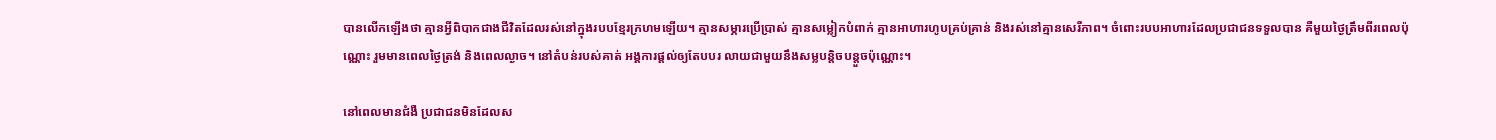បានលើកឡើងថា គ្មានអ្វីពិបាកជាងជីវិតដែលរស់នៅក្នុងរបបខ្មែរក្រហមឡើយ។ គ្មានសម្ភារប្រើប្រាស់ គ្មានសម្លៀកបំពាក់ គ្មានអាហារហូបគ្រប់គ្រាន់ និងរស់នៅគ្មានសេរីភាព។ ចំពោះរបបអាហារដែលប្រជាជនទទួលបាន គឺមួយថ្ងៃត្រឹមពីរពេលប៉ុណ្ណោះ រួមមានពេលថ្ងៃត្រង់ និងពេលល្ងាច។ នៅតំបន់របស់គាត់ អង្គការផ្ដល់ឲ្យតែបបរ លាយជាមួយនឹងសម្លបន្តិចបន្តួចប៉ុណ្ណោះ។

នៅពេលមានជំងឺ ប្រជាជនមិនដែលស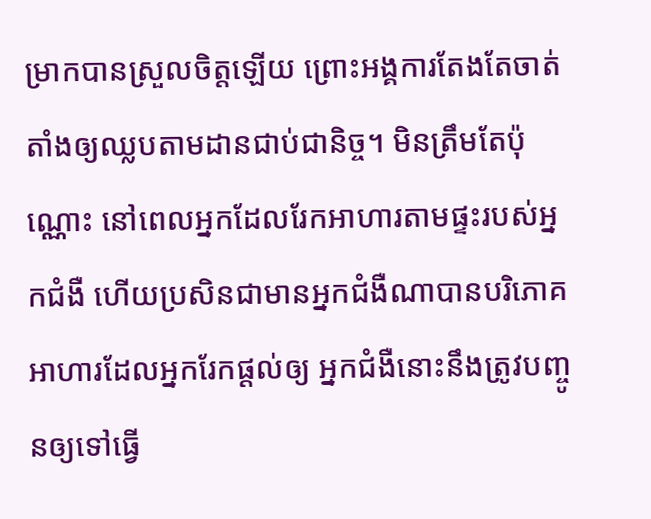ម្រាកបានស្រួលចិត្តឡើយ ព្រោះអង្គការតែងតែចាត់តាំងឲ្យឈ្លបតាមដានជាប់ជានិច្ច។ មិនត្រឹមតែប៉ុណ្ណោះ នៅពេលអ្នកដែលរែកអាហារតាមផ្ទះរបស់អ្នកជំងឺ ហើយប្រសិនជាមានអ្នកជំងឺណាបានបរិភោគអាហារដែលអ្នករែកផ្ដល់ឲ្យ អ្នកជំងឺនោះនឹងត្រូវបញ្ចូនឲ្យទៅធ្វើ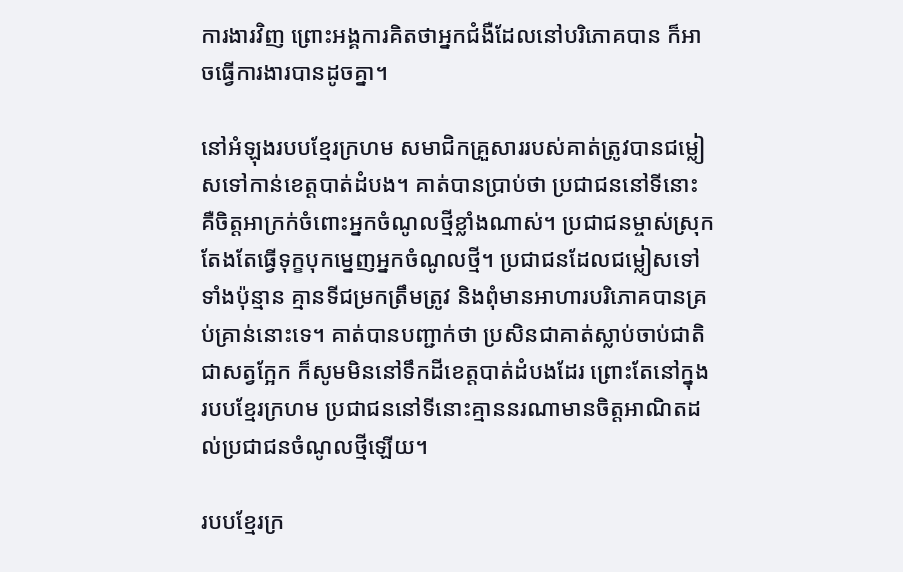ការងារវិញ ព្រោះអង្គការគិតថាអ្នកជំងឺដែលនៅបរិភោគបាន ក៏អាចធ្វើការងារបានដូចគ្នា។

នៅអំឡុងរបបខ្មែរក្រហម សមាជិកគ្រួសាររបស់គាត់ត្រូវបានជម្លៀសទៅកាន់ខេត្តបាត់ដំបង។ គាត់បានប្រាប់ថា ប្រជាជននៅទីនោះ គឺចិត្តអាក្រក់ចំពោះអ្នកចំណូលថ្មីខ្លាំងណាស់។ ប្រជាជនម្ចាស់ស្រុក តែងតែធ្វើទុក្ខបុកម្នេញអ្នកចំណូលថ្មី។ ប្រជាជនដែលជម្លៀសទៅទាំងប៉ុន្មាន គ្មានទីជម្រកត្រឹមត្រូវ និងពុំមានអាហារបរិភោគបានគ្រប់គ្រាន់នោះទេ។ គាត់បានបញ្ជាក់ថា ប្រសិនជាគាត់ស្លាប់ចាប់ជាតិជាសត្វក្អែក ក៏សូមមិននៅទឹកដីខេត្តបាត់ដំបងដែរ ព្រោះតែនៅក្នុងរបបខ្មែរក្រហម ប្រជាជននៅទីនោះគ្មាននរណាមានចិត្តអាណិតដល់ប្រជាជនចំណូលថ្មីឡើយ។

របបខ្មែរក្រ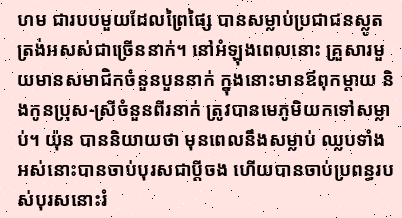ហម ជារបបមួយដែលព្រៃផ្សៃ បានសម្លាប់ប្រជាជនស្លូតត្រង់អសស់ជាច្រើននាក់។ នៅអំឡុងពេលនោះ គ្រួសារមួយមានសមាជិកចំនួនបួននាក់ ក្នុងនោះមានឪពុកម្ដាយ និងកូនប្រុស-ស្រីចំនួនពីរនាក់ ត្រូវបានមេភូមិយកទៅសម្លាប់។ យ៉ុន បាននិយាយថា មុនពេលនឹងសម្លាប់ ឈ្លបទាំងអស់នោះបានចាប់បុរសជាប្ដីចង ហើយបានចាប់ប្រពន្ធរបស់បុរសនោះរំ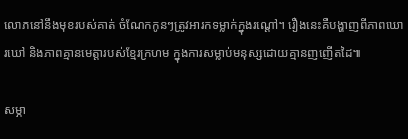លោភនៅនឹងមុខរបស់គាត់ ចំណែកកូនៗត្រូវអារកទម្លាក់ក្នុងរណ្ដៅ។ រឿងនេះគឺបង្ហាញពីភាពឃោរឃៅ និងភាពគ្មានមេត្តារបស់ខ្មែរក្រហម ក្នុងការសម្លាប់មនុស្សដោយគ្មានញញើតដៃ៕

សម្ភា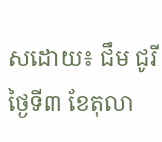សដោយ៖ ជឹម ជូរី ថ្ងៃទី៣ ខែតុលា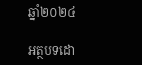ឆ្នាំ២០២៤

អត្ថបទដោ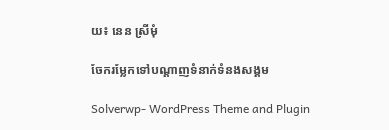យ៖ នេន ស្រីមុំ

ចែករម្លែកទៅបណ្តាញទំនាក់ទំនងសង្គម

Solverwp- WordPress Theme and Plugin